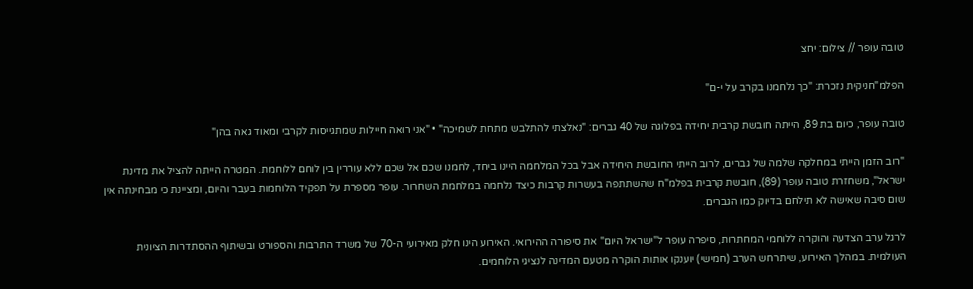טובה עופר // צילום: יחצ

הפלמ"חניקית נזכרת: "כך נלחמנו בקרב על י-ם"

טובה עופר, כיום בת 89, הייתה חובשת קרבית יחידה בפלוגה של 40 גברים: "נאלצתי להתלבש מתחת לשמיכה" • "אני רואה חיילות שמתגייסות לקרבי ומאוד גאה בהן"

"רוב הזמן הייתי במחלקה שלמה של גברים, לרוב הייתי החובשת היחידה אבל בכל המלחמה היינו ביחד, לחמנו שכם אל שכם ללא עוררין בין לוחם ללוחמת. המטרה הייתה להציל את מדינת ישראל", משחזרת טובה עופר (89), חובשת קרבית בפלמ"ח שהשתתפה בעשרות קרבות כיצד נלחמה במלחמת השחרור. עופר מספרת על תפקיד הלוחמות בעבר והיום, ומציינת כי מבחינתה אין שום סיבה שאישה לא תילחם בדיוק כמו הגברים.

לרגל ערב הצדעה והוקרה ללוחמי המחתרות, סיפרה עופר ל"ישראל היום" את סיפורה ההירואי. האירוע הינו חלק מאירועי ה-70 של משרד התרבות והספורט ובשיתוף ההסתדרות הציונית העולמית. במהלך האירוע, שיתרחש הערב (חמישי) יוענקו אותות הוקרה מטעם המדינה לנציגי הלוחמים.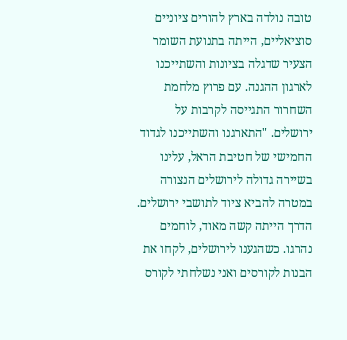טובה נולדה בארץ להורים ציוניים סוציאליים, הייתה בתנועת השומר הצעיר שדגלה בציונות והשתייכנו לארגון ההגנה. עם פרוץ מלחמת השחרור התגייסה לקרבות על ירושלים. "התארגנו והשתייכנו לגדוד החמישי של חטיבת הראל, עלינו בשיירה גדולה לירושלים הנצורה במטרה להביא ציוד לתושבי ירושלים. הדרך הייתה קשה מאוד, לוחמים נהרגו. כשהגענו לירושלים, לקחו את הבנות לקורסים ואני נשלחתי לקורס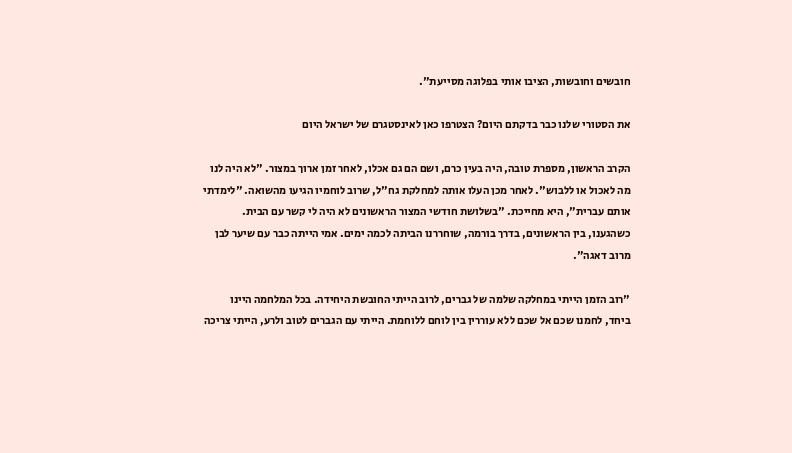חובשים וחובשות, הציבו אותי בפלוגה מסייעת".

את הסטורי שלנו כבר בדקתם היום? הצטרפו כאן לאינסטגרם של ישראל היום

הקרב הראשון, מספרת טובה, היה בעין כרם, ושם הם גם אכלו, לאחר זמן ארוך במצור. "לא היה לנו מה לאכול או ללבוש". לאחר מכן העלו אותה למחלקת גח"ל, שרוב לוחמיו הגיעו מהשואה. "לימדתי אותם עברית", היא מחייכת. "בשלושת חודשי המצור הראשונים לא היה לי קשר עם הבית. כשהגענו, בין הראשונים, בדרך בורמה, שוחררנו הביתה לכמה ימים. אמי הייתה כבר עם שיער לבן מרוב דאגה".

"רוב הזמן הייתי במחלקה שלמה של גברים, לרוב הייתי החובשת היחידה. בכל המלחמה היינו ביחד, לחמנו שכם אל שכם ללא עוררין בין לוחם ללוחמת. הייתי עם הגברים לטוב ולרע, הייתי צריכה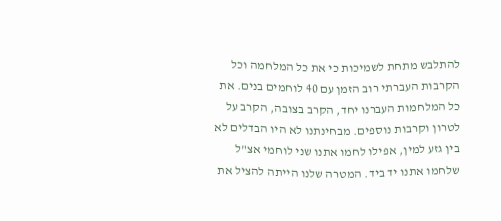להתלבש מתחת לשמיכות כי את כל המלחמה וכל הקרבות העברתי רוב הזמן עם 40 לוחמים בנים. את כל המלחמות העברנו יחד, הקרב בצובה, הקרב על לטרון וקרבות נוספים. מבחינתנו לא היו הבדלים לא בין גזע למין, אפילו לחמו אתנו שני לוחמי אצ"ל שלחמו אתנו יד ביד. המטרה שלנו הייתה להציל את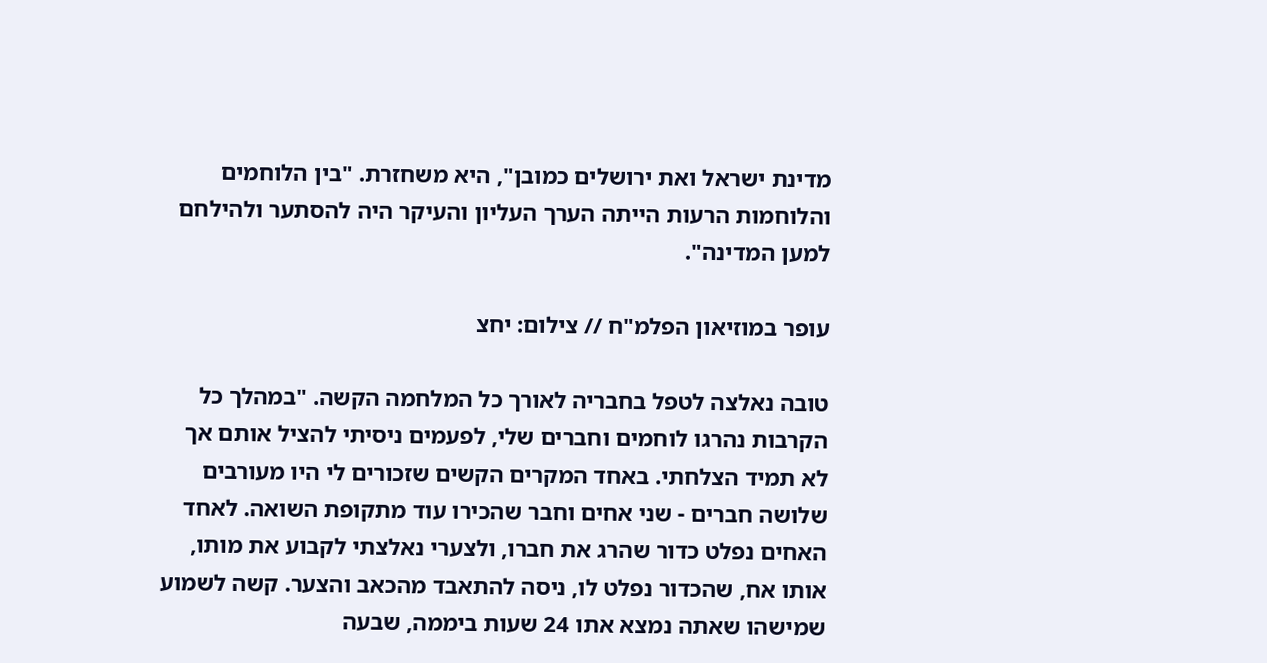מדינת ישראל ואת ירושלים כמובן", היא משחזרת. "בין הלוחמים והלוחמות הרעות הייתה הערך העליון והעיקר היה להסתער ולהילחם למען המדינה".

עופר במוזיאון הפלמ"ח // צילום: יחצ

טובה נאלצה לטפל בחבריה לאורך כל המלחמה הקשה. "במהלך כל הקרבות נהרגו לוחמים וחברים שלי, לפעמים ניסיתי להציל אותם אך לא תמיד הצלחתי. באחד המקרים הקשים שזכורים לי היו מעורבים שלושה חברים - שני אחים וחבר שהכירו עוד מתקופת השואה. לאחד האחים נפלט כדור שהרג את חברו, ולצערי נאלצתי לקבוע את מותו, אותו אח, שהכדור נפלט לו, ניסה להתאבד מהכאב והצער. קשה לשמוע שמישהו שאתה נמצא אתו 24 שעות ביממה, שבעה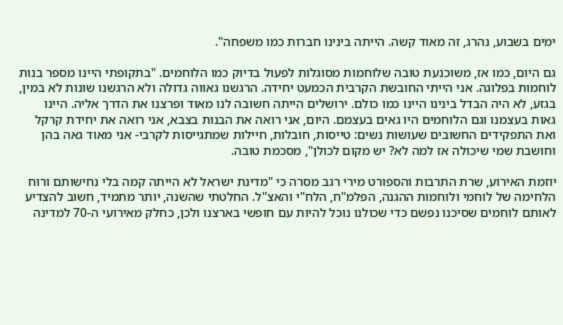ימים בשבוע, נהרג, זה מאוד קשה. הייתה בינינו חברות כמו משפחה".

גם היום, כמו אז, משוכנעת טובה שלוחמות מסוגלות לפעול בדיוק כמו הלוחמים. "בתקופתי היינו מספר בנות לוחמות בפלוגה. אני הייתי החובשת הקרבית הכמעט יחידה. הרגשנו גאווה גדולה ולא הרגשנו שונות לא במין, בגזע, לא היה הבדל בינינו היינו כמו כולם. ירושלים הייתה חשובה לנו מאוד ופרצנו את הדרך אליה. היינו גאות בעצמנו וגם הלוחמים היו גאים בעצמם. היום, אני רואה את הבנות בצבא, אני רואה את יחידת קרקל ואת התפקידים החשובים שעושות נשים: טייסות, חובלות, חיילות שמתגייסות לקרבי- אני מאוד גאה בהן וחושבת שמי שיכולה אז למה לא? יש מקום לכולן", מסכמת טובה.

יוזמת האירוע, שרת התרבות והספורט מירי רגב מסרה כי "מדינת ישראל לא הייתה קמה בלי נחישותם ורוח הלחימה של לוחמי ולוחמות ההגנה, הפלמ"ח, הלח"י והאצ"ל. החלטתי שהשנה, יותר מתמיד, חשוב להצדיע לאותם לוחמים שסיכנו נפשם כדי שכולנו נוכל להיות עם חופשי בארצנו ולכן, כחלק מאירועי ה-70 למדינה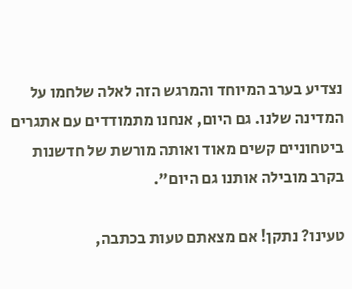נצדיע בערב המיוחד והמרגש הזה לאלה שלחמו על המדינה שלנו. גם היום, אנחנו מתמודדים עם אתגרים ביטחוניים קשים מאוד ואותה מורשת של חדשנות בקרב מובילה אותנו גם היום".

טעינו? נתקן! אם מצאתם טעות בכתבה,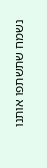נשמח שתשתפו אותנו